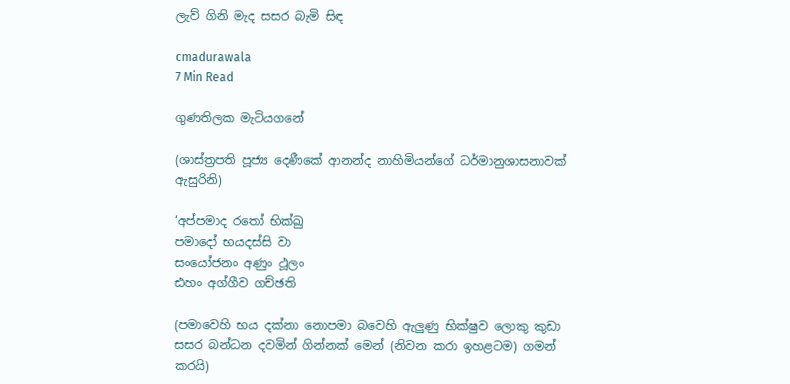ලැව් ගිනි මැද සසර බැමි සිඳ

cmadurawala
7 Min Read

ගුණතිලක මැටියගනේ

(ශාස්ත්‍රපති පූජ්‍ය දෙණීකේ ආනන්ද නාහිමියන්ගේ ධර්මානුශාසනාවක් ඇසුරිනි)

‘අප්පමාද රතෝ භික්ඛු
පමාදෝ භයදස්සි වා
සංයෝජනං අණුං ථූලං
ඪහං අග්ගීව ගච්ඡති

(පමාවෙහි භය දක්නා නොපමා බවෙහි ඇලුණු භික්ෂුව ලොකු කුඩා සසර බන්ධන දවමින් ගින්නක් මෙන් (නිවන කරා ඉහළටම) ගමන් කරයි)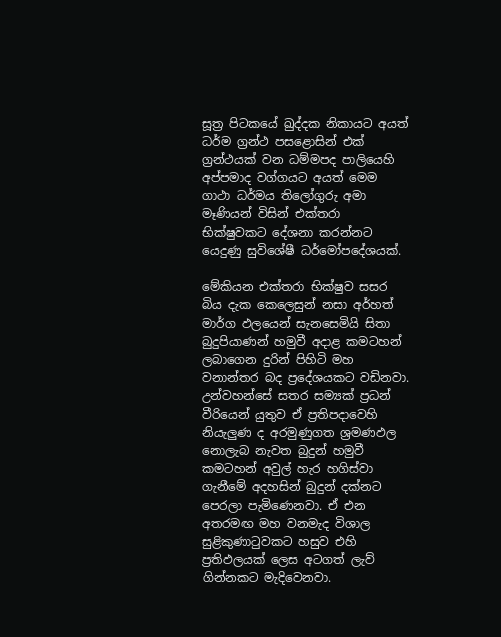සූත්‍ර පිටකයේ ඛුද්දක නිකායට අයත් ධර්ම ග්‍රන්ථ පසළොසින් එක් ග්‍රන්ථයක් වන ධම්මපද පාලියෙහි අප්පමාද වග්ගයට අයත් මෙම ගාථා ධර්මය තිලෝගුරු අමා මෑණියන් විසින් එක්තරා භික්ෂුවකට දේශනා කරන්නට යෙදුණු සුවිශේෂී ධර්මෝපදේශයක්.

මේකියන එක්තරා භික්ෂුව සසර බිය දැක කෙලෙසුන් නසා අර්හත් මාර්ග ඵලයෙන් සැනසෙමියි සිතා බුදුපියාණන් හමුවී අදාළ කමටහන් ලබාගෙන දුරින් පිහිටි මහ වනාන්තර බද ප්‍රදේශයකට වඩිනවා. උන්වහන්සේ සතර සම්‍යක් ප්‍රධන් වීරියෙන් යුතුව ඒ ප්‍රතිපදාවෙහි නියැලුණ ද අරමුණුගත ශ්‍රමණඵල නොලැබ නැවත බුදුන් හමුවී කමටහන් අවුල් හැර හගිස්වා ගැනීමේ අදහසින් බුදුන් දක්නට පෙරලා පැමිණෙනවා. ඒ එන අතරමඟ මහ වනමැද විශාල සුළිකුණාටුවකට හසුව එහි ප්‍රතිඵලයක් ලෙස අටගත් ලැව් ගින්නකට මැදිවෙනවා.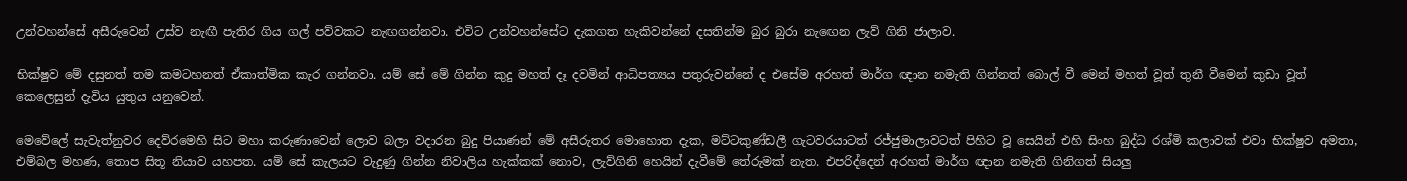උන්වහන්සේ අසීරුවෙන් උස්ව නැඟී පැතිර ගිය ගල් පව්වකට නැඟගන්නවා. එවිට උන්වහන්සේට දැකගත හැකිවන්නේ දසතින්ම බුර බුරා නැඟෙන ලැව් ගිනි ජාලාව.

භික්ෂුව මේ දසුනත් තම කමටහනත් ඒකාත්මික කැර ගන්නවා. යම් සේ මේ ගින්න කුදු මහත් දෑ දවමින් ආධිපත්‍යය පතුරුවන්නේ ද එසේම අරහත් මාර්ග ඥාන නමැති ගින්නත් බොල් වී මෙන් මහත් වූත් තුනී වීමෙන් කුඩා වූත් කෙලෙසුන් දැවිය යුතුය යනුවෙන්.

මෙවේලේ සැවැත්නුවර දෙව්රමෙහි සිට මහා කරුණාවෙන් ලොව බලා වදාරන බුදු පියාණන් මේ අසීරුතර මොහොත දැක, මට්ටකුණ්ඩලී ගැටවරයාටත් රජ්ජුමාලාවටත් පිහිට වූ සෙයින් එහි සිංහ බුද්ධ රශ්මි කලාවක් එවා භික්ෂුව අමතා, එම්බල මහණ, තොප සිතූ නියාව යහපත. යම් සේ කැලයට වැදුණු ගින්න නිවාලිය හැක්කක් නොව, ලැව්ගිනි හෙයින් දැවීමේ තේරුමක් නැත. එපරිද්දෙන් අරහත් මාර්ග ඥාන නමැති ගිනිගත් සියලු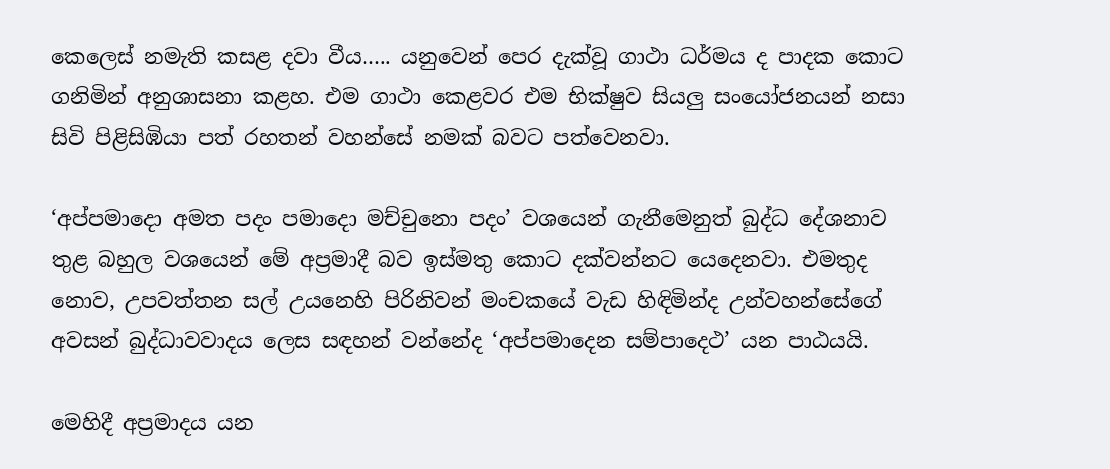කෙලෙස් නමැති කසළ දවා වීය….. යනුවෙන් පෙර දැක්වූ ගාථා ධර්මය ද පාදක කොට ගනිමින් අනුශාසනා කළහ. එම ගාථා කෙළවර එම භික්ෂුව සියලු සංයෝජනයන් නසා සිවි පිළිසිඹියා පත් රහතන් වහන්සේ නමක් බවට පත්වෙනවා.

‘අප්පමාදො අමත පදං පමාදො මච්චුනො පදං’ වශයෙන් ගැනීමෙනුත් බුද්ධ දේශනාව තුළ බහුල වශයෙන් මේ අප්‍රමාදී බව ඉස්මතු කොට දක්වන්නට යෙදෙනවා. එමතුද නොව, උපවත්තන සල් උයනෙහි පිරිනිවන් මංචකයේ වැඩ හිඳිමින්ද උන්වහන්සේගේ අවසන් බුද්ධාවවාදය ලෙස සඳහන් වන්නේද ‘අප්පමාදෙන සම්පාදෙථ’ යන පාඨයයි.

මෙහිදී අප්‍රමාදය යන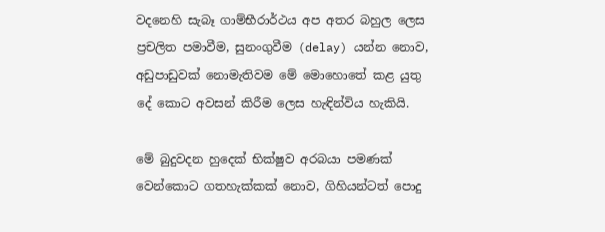වදනෙහි සැබෑ ගාම්භීරාර්ථය අප අතර බහුල ලෙස ප්‍රචලිත පමාවීම, සුනංගුවීම (delay) යන්න නොව, අඩුපාඩුවක් නොමැතිවම මේ මොහොතේ කළ යුතු දේ කොට අවසන් කිරීම ලෙස හැඳින්විය හැකියි.

මේ බුදුවදන හුදෙක් භික්ෂුව අරබයා පමණක් වෙන්කොට ගතහැක්කක් නොව, ගිහියන්ටත් පොදු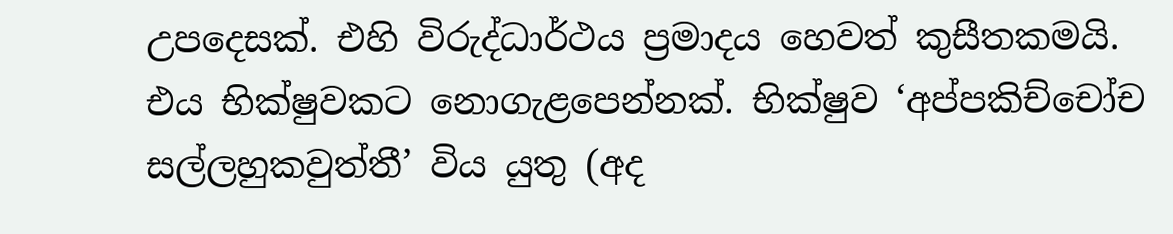උපදෙසක්. එහි විරුද්ධාර්ථය ප්‍රමාදය හෙවත් කුසීතකමයි. එය භික්ෂුවකට නොගැළපෙන්නක්. භික්ෂුව ‘අප්පකිච්චෝච සල්ලහුකවුත්තී’ විය යුතු (අද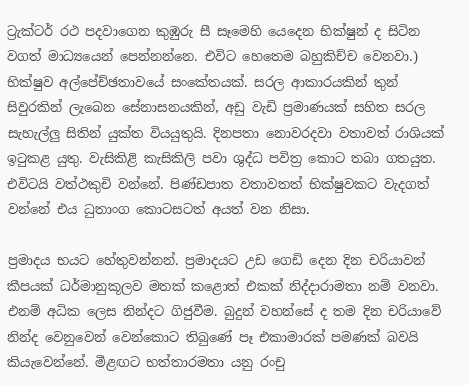ට්‍රැක්ටර් රථ පදවාගෙන කුඹුරු සී සෑමෙහි යෙදෙන භික්ෂුන් ද සිටින වගත් මාධ්‍යයෙන් පෙන්නන්නෙ. එවිට හෙතෙම බහුකිච්ච වෙනවා.) භික්ෂුව අල්පේච්ඡතාවයේ සංකේතයක්. සරල ආකාරයකින් තුන් සිවුරකින් ලැබෙන සේනාසනයකින්, අඩු වැඩි ප්‍රමාණයක් සහිත සරල සැහැල්ලු සිතින් යුක්ත වියයුතුයි. දිනපතා නොවරදවා වතාවත් රාශියක් ඉටුකළ යුතු. වැසිකිළි කැසිකිලි පවා ශුද්ධ පවිත්‍ර කොට තබා ගතයුත. එවිටයි වත්ථකුචි වන්නේ. පිණ්ඩපාත වතාවතත් භික්ෂුවකට වැදගත් වන්නේ එය ධුතාංග කොටසටත් අයත් වන නිසා.

ප්‍රමාදය භයට හේතුවන්නන්. ප්‍රමාදයට උඩ ගෙඩි දෙන දින චරියාවන් කීපයක් ධර්මානුකූලව මතක් කළොත් එකක් නිද්දාරාමතා නම් වනවා. එනම් අධික ලෙස නින්දට ගිජුවීම. බුදුන් වහන්සේ ද තම දින චරියාවේ නින්ද වෙනුවෙන් වෙන්කොට තිබුණේ පෑ එකාමාරක් පමණක් බවයි කියැවෙන්නේ. මීළඟට භත්තාරමතා යනු රංචු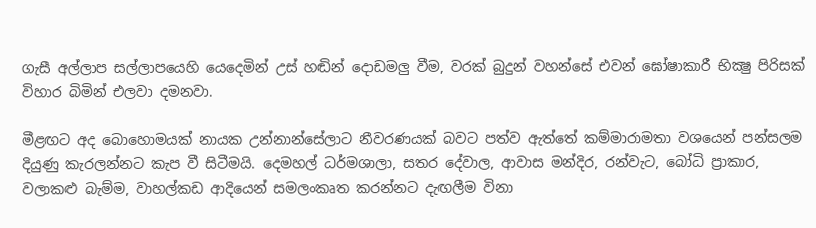ගැසී අල්ලාප සල්ලාපයෙහි යෙදෙමින් උස් හඬින් දොඩමලු වීම, වරක් බුදුන් වහන්සේ එවන් ඝෝෂාකාරී භික්‍ෂු පිරිසක් විහාර බිමින් එලවා දමනවා.

මීළඟට අද බොහොමයක් නායක උන්නාන්සේලාට නීවරණයක් බවට පත්ව ඇත්තේ කම්මාරාමතා වශයෙන් පන්සලම දියුණු කැරලන්නට කැප වී සිටීමයි. දෙමහල් ධර්මශාලා, සතර දේවාල, ආවාස මන්දිර, රන්වැට, බෝධි ප්‍රාකාර, වලාකළු බැම්ම, වාහල්කඩ ආදියෙන් සමලංකෘත කරන්නට දැඟලීම විනා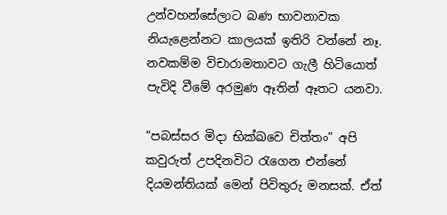උන්වහන්සේලාට බණ භාවනාවක නියැළෙන්නට කාලයක් ඉතිරි වන්නේ නෑ. නවකම්ම විචාරාමතාවට ගැලී හිටියොත් පැවිදි වීමේ අරමුණ ඈතින් ඈතට යනවා.

“පබස්සර මිදා භික්ඛවෙ චිත්තං” අපි කවුරුත් උපදිනවිට රැගෙන එන්නේ දියමන්තියක් මෙන් පිවිතුරු මනසක්. ඒත්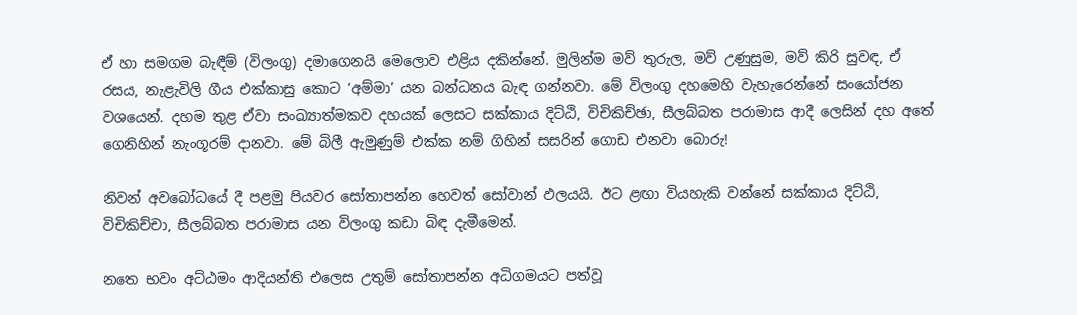ඒ හා සමගම බැඳීම් (විලංගු) දමාගෙනයි මෙලොව එළිය දකින්නේ. මුලින්ම මව් තුරුල, මව් උණුසුම, මව් කිරි සුවඳ, ඒ රසය, නැළැවිලි ගීය එක්කාසු කොට ‘අම්මා’ යන බන්ධනය බැඳ ගන්නවා. මේ විලංගු දහමෙහි වැහැරෙන්නේ සංයෝජන වශයෙන්. දහම තුළ ඒවා සංඛ්‍යාත්මකව දහයක් ලෙසට සක්කාය දිට්ඨි, විචිකිච්ඡා, සීලබ්බත පරාමාස ආදී ලෙසින් දහ අතේ ගෙනිහින් නැංගූරම් දානවා. මේ බිලී ඇමුණුම් එක්ක නම් ගිහින් සසරින් ගොඩ එනවා බොරු!

නිවන් අවබෝධයේ දී පළමු පියවර සෝතාපන්න හෙවත් සෝවාන් ඵලයයි. ඊට ළඟා වියහැකි වන්නේ සක්කාය දිට්ඨි, විචිකිච්චා, සීලබ්බත පරාමාස යන විලංගු කඩා බිඳ දැමීමෙන්.

නතෙ භවං අට්ඨමං ආදියන්ති එලෙස උතුම් සෝතාපන්න අධිගමයට පත්වූ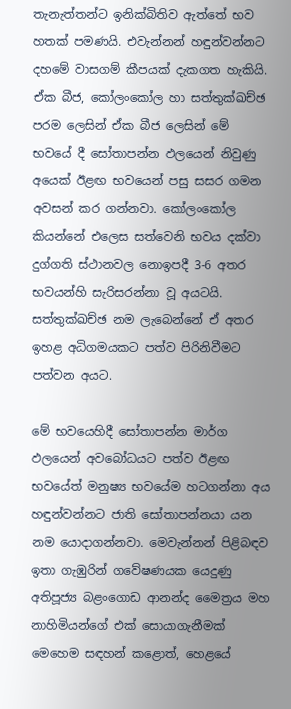තැනැත්තන්ට ඉනික්බිතිව ඇත්තේ භව හතක් පමණයි. එවැන්නන් හඳුන්වන්නට දහමේ වාසගම් කීපයක් දැකගත හැකියි. ඒක බීජ, කෝලංකෝල හා සත්තුක්ඛච්ඡ පරම ලෙසින් ඒක බීජ ලෙසින් මේ භවයේ දී සෝතාපන්න ඵලයෙන් නිවුණු අයෙක් ඊළඟ භවයෙන් පසු සසර ගමන අවසන් කර ගන්නවා. කෝලංකෝල කියන්නේ එලෙස සත්වෙනි භවය දක්වා දුග්ගති ස්ථානවල නොඉපදී 3-6 අතර භවයන්හි සැරිසරන්නා වූ අයටයි. සත්තුක්ඛච්ඡ නම ලැබෙන්නේ ඒ අතර ඉහළ අධිගමයකට පත්ව පිරිනිවීමට පත්වන අයට.

මේ භවයෙහිදී සෝතාපන්න මාර්ග ඵලයෙන් අවබෝධයට පත්ව ඊළඟ භවයේත් මනුෂ්‍ය භවයේම හටගන්නා අය හඳුන්වන්නට ජාති සෝතාපන්නයා යන නම යොදාගන්නවා. මෙවැන්නන් පිළිබඳව ඉතා ගැඹුරින් ගවේෂණයක යෙදුණු අතිපූජ්‍ය බළංගොඩ ආනන්ද මෛත්‍රය මහ නාහිමියන්ගේ එක් සොයාගැනීමක් මෙහෙම සඳහන් කළොත්, හෙළයේ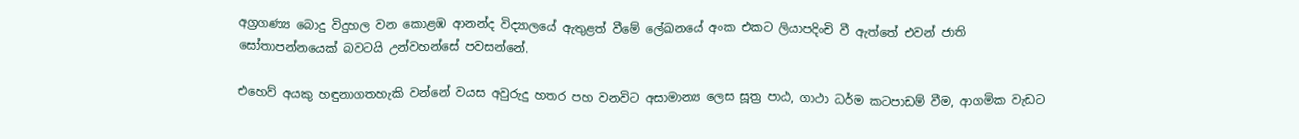අග්‍රගණ්‍ය බොදු විදුහල වන කොළඹ ආනන්ද විද්‍යාලයේ ඇතුළත් වීමේ ලේඛනයේ අංක එකට ලියාපදිංචි වී ඇත්තේ එවන් ජාති සෝතාපන්නයෙක් බවටයි උන්වහන්සේ පවසන්නේ.

එහෙව් අයකු හඳුනාගතහැකි වන්නේ වයස අවුරුදු හතර පහ වනවිට අසාමාන්‍ය ලෙස සූත්‍ර පාඨ, ගාථා ධර්ම කටපාඩම් වීම, ආගමික වැඩට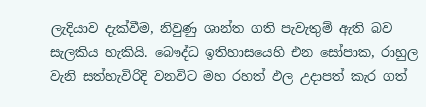ලැදියාව දැක්වීම, නිවුණු ශාන්ත ගති පැවැතුම් ඇති බව සැලකිය හැකියි. බෞද්ධ ඉතිහාසයෙහි එන සෝපාක, රාහුල වැනි සත්හැවිරිදි වනවිට මහ රහත් ඵල උදාපත් කැර ගත්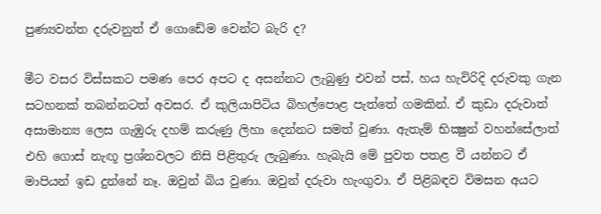පුණ්‍යවන්ත දරුවනුත් ඒ ගොඩේම වෙන්ට බැරි ද?

මීට වසර විස්සකට පමණ පෙර අපට ද අසන්නට ලැබුණු එවන් පස්, හය හැවිරිදි දරුවකු ගැන සටහනක් තබන්නටත් අවසර. ඒ කුලියාපිටිය බිහල්පොළ පැත්තේ ගමකින්. ඒ කුඩා දරුවාත් අසාමාන්‍ය ලෙස ගැඹුරු දහම් කරුණු ලිහා දෙන්නට සමත් වුණා. ඇතැම් භික්‍ෂුන් වහන්සේලාත් එහි ගොස් නැඟූ ප්‍රශ්නවලට නිසි පිළිතුරු ලැබුණා. හැබැයි මේ පුවත පතළ වී යන්නට ඒ මාපියන් ඉඩ දුන්නේ නෑ. ඔවුන් බිය වුණා. ඔවුන් දරුවා හැංගුවා. ඒ පිළිබඳව විමසන අයට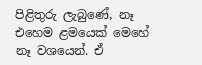පිළිතුරු ලැබුණේ, නෑ එහෙම ළමයෙක් මෙහේ නෑ වශයෙන්. ඒ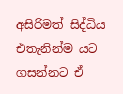අසිරිමත් සිද්ධිය එතැනින්ම යට ගසන්නට ඒ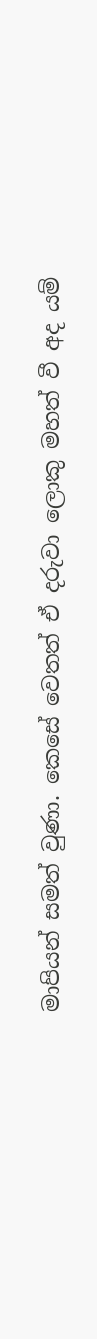මාපියන් සමත් වුණා. කෙසේ වෙතත් ඒ දරුවා ලොකු මහත් වී අද යම්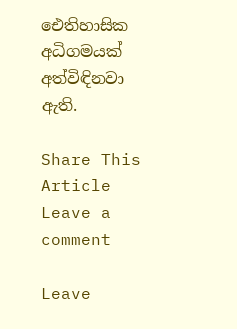ඓතිහාසික අධිගමයක් අත්විඳිනවා ඇති.

Share This Article
Leave a comment

Leave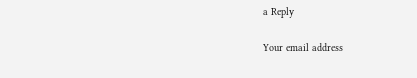a Reply

Your email address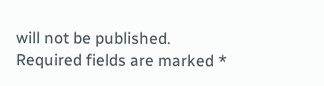will not be published. Required fields are marked *